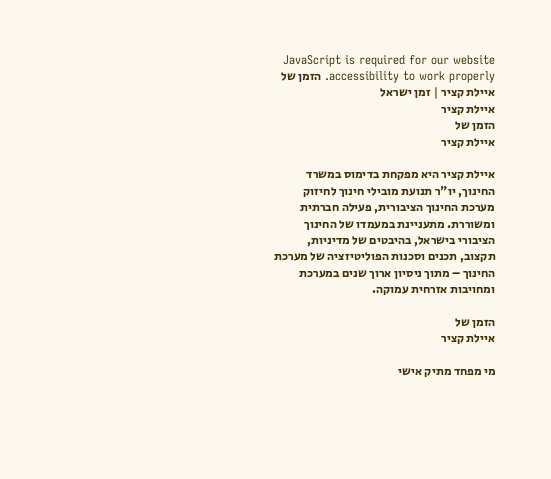JavaScript is required for our website accessibility to work properly. הזמן של איילת קציר | זמן ישראל
איילת קציר
הזמן של
איילת קציר

איילת קציר היא מפקחת בדימוס במשרד החינוך, יו"ר תנועת מובילי חינוך לחיזוק מערכת החינוך הציבורית, פעילה חברתית ומשוררת. מתעניינת במעמדו של החינוך הציבורי בישראל, בהיבטים של מדיניות, תקצוב, תכנים וסכנות הפוליטיזציה של מערכת החינוך – מתוך ניסיון ארוך שנים במערכת ומחויבות אזרחית עמוקה.

הזמן של
איילת קציר

מי מפחד מתיק אישי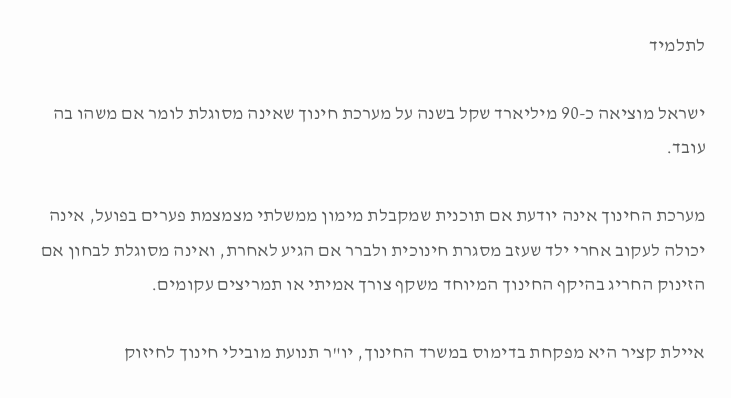לתלמיד

ישראל מוציאה כ-90 מיליארד שקל בשנה על מערכת חינוך שאינה מסוגלת לומר אם משהו בה עובד.

מערכת החינוך אינה יודעת אם תוכנית שמקבלת מימון ממשלתי מצמצמת פערים בפועל, אינה יכולה לעקוב אחרי ילד שעזב מסגרת חינוכית ולברר אם הגיע לאחרת, ואינה מסוגלת לבחון אם הזינוק החריג בהיקף החינוך המיוחד משקף צורך אמיתי או תמריצים עקומים.

איילת קציר היא מפקחת בדימוס במשרד החינוך, יו"ר תנועת מובילי חינוך לחיזוק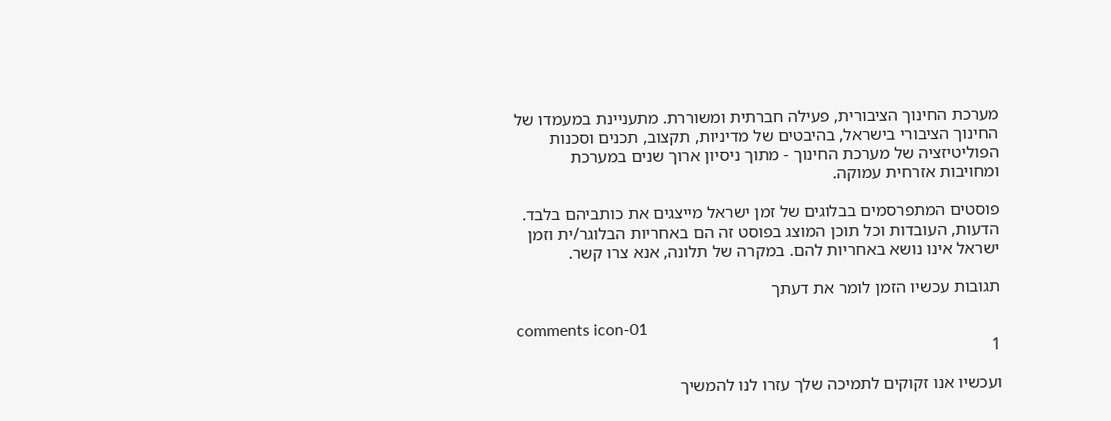מערכת החינוך הציבורית, פעילה חברתית ומשוררת. מתעניינת במעמדו של החינוך הציבורי בישראל, בהיבטים של מדיניות, תקצוב, תכנים וסכנות הפוליטיזציה של מערכת החינוך - מתוך ניסיון ארוך שנים במערכת ומחויבות אזרחית עמוקה.

פוסטים המתפרסמים בבלוגים של זמן ישראל מייצגים את כותביהם בלבד. הדעות, העובדות וכל תוכן המוצג בפוסט זה הם באחריות הבלוגר/ית וזמן ישראל אינו נושא באחריות להם. במקרה של תלונה, אנא צרו קשר.

תגובות עכשיו הזמן לומר את דעתך

comments icon-01
1

ועכשיו אנו זקוקים לתמיכה שלך עזרו לנו להמשיך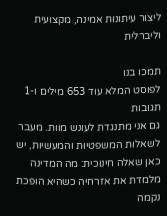ליצור עיתונות אמינה, מקצועית וליברלית

תמכו בנו
לפוסט המלא עוד 653 מילים ו-1 תגובות
גם אני מתנגדת לעונש מוות. מעבר לשאלות המשפטיות והמעשיות, יש כאן שאלה חינוכית: מה המדינה מלמדת את אזרחיה כשהיא הופכת נקמה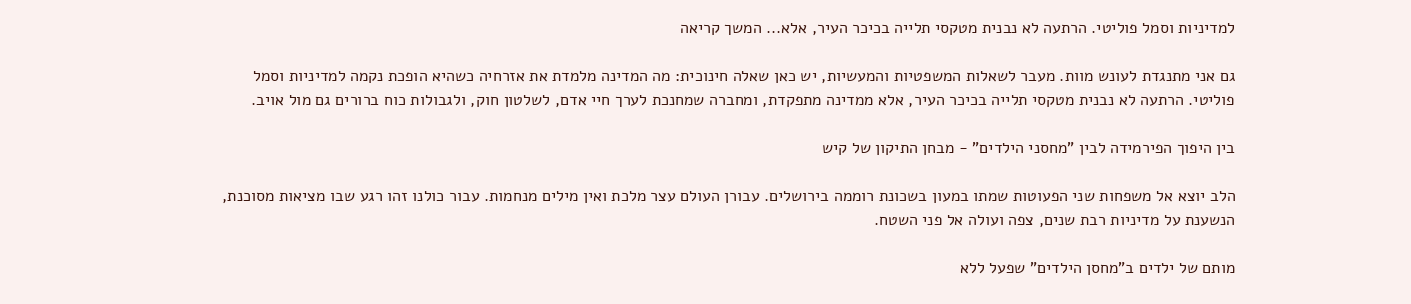למדיניות וסמל פוליטי. הרתעה לא נבנית מטקסי תלייה בכיכר העיר, אלא... המשך קריאה

גם אני מתנגדת לעונש מוות. מעבר לשאלות המשפטיות והמעשיות, יש כאן שאלה חינוכית: מה המדינה מלמדת את אזרחיה כשהיא הופכת נקמה למדיניות וסמל פוליטי. הרתעה לא נבנית מטקסי תלייה בכיכר העיר, אלא ממדינה מתפקדת, ומחברה שמחנכת לערך חיי אדם, לשלטון חוק, ולגבולות כוח ברורים גם מול אויב.

בין היפוך הפירמידה לבין "מחסני הילדים" - מבחן התיקון של קיש

הלב יוצא אל משפחות שני הפעוטות שמתו במעון בשכונת רוממה בירושלים. עבורן העולם עצר מלכת ואין מילים מנחמות. עבור כולנו זהו רגע שבו מציאות מסוכנת, הנשענת על מדיניות רבת שנים, צפה ועולה אל פני השטח.

מותם של ילדים ב"מחסן הילדים" שפעל ללא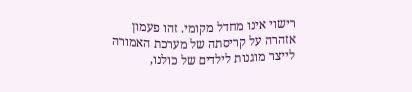רישוי אינו מחדל מקומי. זהו פעמון אזהרה על קריסתה של מערכת האמורה לייצר מוגנות לילדים של כולנו,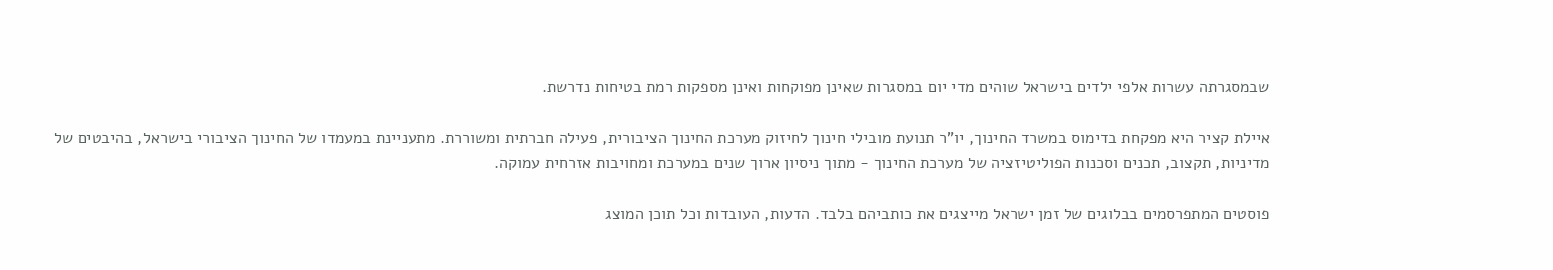שבמסגרתה עשרות אלפי ילדים בישראל שוהים מדי יום במסגרות שאינן מפוקחות ואינן מספקות רמת בטיחות נדרשת.

איילת קציר היא מפקחת בדימוס במשרד החינוך, יו"ר תנועת מובילי חינוך לחיזוק מערכת החינוך הציבורית, פעילה חברתית ומשוררת. מתעניינת במעמדו של החינוך הציבורי בישראל, בהיבטים של מדיניות, תקצוב, תכנים וסכנות הפוליטיזציה של מערכת החינוך - מתוך ניסיון ארוך שנים במערכת ומחויבות אזרחית עמוקה.

פוסטים המתפרסמים בבלוגים של זמן ישראל מייצגים את כותביהם בלבד. הדעות, העובדות וכל תוכן המוצג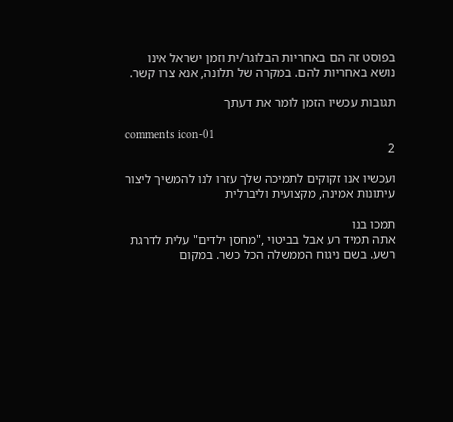בפוסט זה הם באחריות הבלוגר/ית וזמן ישראל אינו נושא באחריות להם. במקרה של תלונה, אנא צרו קשר.

תגובות עכשיו הזמן לומר את דעתך

comments icon-01
2

ועכשיו אנו זקוקים לתמיכה שלך עזרו לנו להמשיך ליצור עיתונות אמינה, מקצועית וליברלית

תמכו בנו
אתה תמיד רע אבל בביטוי ,"מחסן ילדים" עלית לדרגת רשע. בשם ניגוח הממשלה הכל כשר. במקום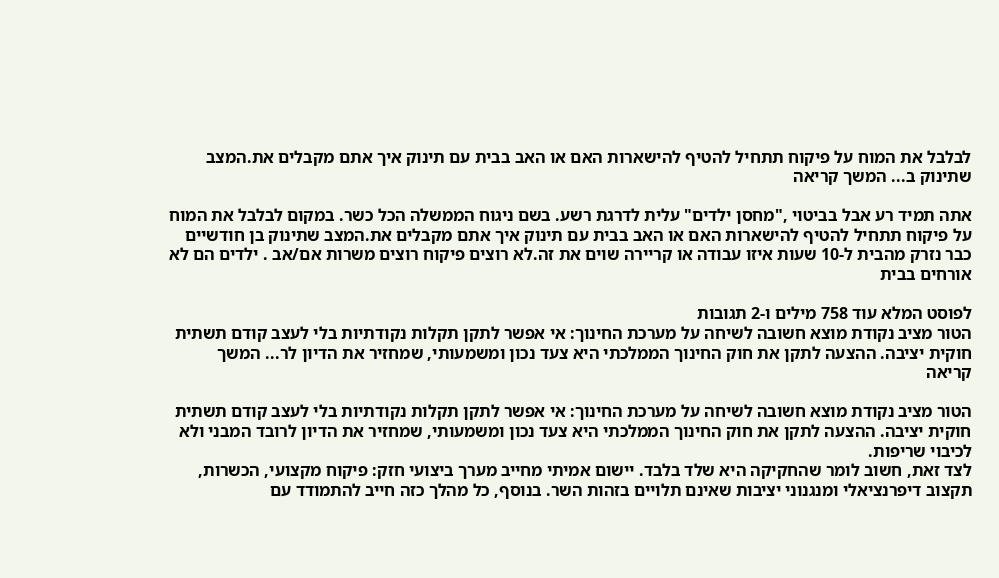לבלבל את המוח על פיקוח תתחיל להטיף להישארות האם או האב בבית עם תינוק איך אתם מקבלים את.המצב שתינוק ב... המשך קריאה

אתה תמיד רע אבל בביטוי ,"מחסן ילדים" עלית לדרגת רשע. בשם ניגוח הממשלה הכל כשר. במקום לבלבל את המוח על פיקוח תתחיל להטיף להישארות האם או האב בבית עם תינוק איך אתם מקבלים את.המצב שתינוק בן חודשיים כבר נזרק מהבית ל-10 שעות איזו עבודה או קריירה שוים את זה.לא רוצים פיקוח רוצים משרות אם/אב . ילדים הם לא אורחים בבית

לפוסט המלא עוד 758 מילים ו-2 תגובות
הטור מציב נקודת מוצא חשובה לשיחה על מערכת החינוך: אי אפשר לתקן תקלות נקודתיות בלי לעצב קודם תשתית חוקית יציבה. ההצעה לתקן את חוק החינוך הממלכתי היא צעד נכון ומשמעותי, שמחזיר את הדיון לר... המשך קריאה

הטור מציב נקודת מוצא חשובה לשיחה על מערכת החינוך: אי אפשר לתקן תקלות נקודתיות בלי לעצב קודם תשתית חוקית יציבה. ההצעה לתקן את חוק החינוך הממלכתי היא צעד נכון ומשמעותי, שמחזיר את הדיון לרובד המבני ולא לכיבוי שריפות.
לצד זאת, חשוב לומר שהחקיקה היא שלד בלבד. יישום אמיתי מחייב מערך ביצועי חזק: פיקוח מקצועי, הכשרות, תקצוב דיפרנציאלי ומנגנוני יציבות שאינם תלויים בזהות השר. בנוסף, כל מהלך כזה חייב להתמודד עם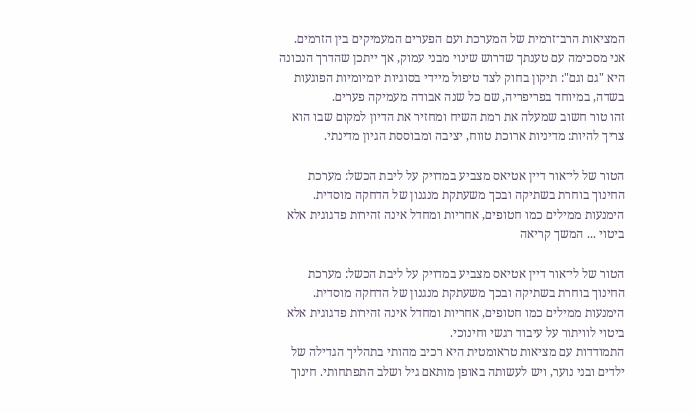המציאות הרב־זרמית של המערכת ועם הפערים המעמיקים בין הזרמים.
אני מסכימה עם טענתך שדרוש שינוי מבני עמוק, אך ייתכן שהדרך הנכונה היא "גם וגם": תיקון בחוק לצד טיפול מיידי בסוגיות יומיומיות הפוגעות בשדה, במיוחד בפריפריה, שם כל שנה אבודה מעמיקה פערים.
זהו טור חשוב שמעלה את רמת השיח ומחזיר את הדיון למקום שבו הוא צריך להיות: מדיניות ארוכת טווח, יציבה ומבוססת הגיון מדינתי.

הטור של לי־אור דיין אטיאס מצביע במדויק על ליבת הכשל: מערכת החינוך בוחרת בשתיקה ובכך משעתקת מנגנון של הדחקה מוסדית. הימנעות ממילים כמו חטופים, אחריות ומחדל אינה זהירות פדגוגית אלא ביטוי ... המשך קריאה

הטור של לי־אור דיין אטיאס מצביע במדויק על ליבת הכשל: מערכת החינוך בוחרת בשתיקה ובכך משעתקת מנגנון של הדחקה מוסדית. הימנעות ממילים כמו חטופים, אחריות ומחדל אינה זהירות פדגוגית אלא ביטוי לוויתור על עיבוד רגשי וחינוכי.
התמודדות עם מציאות טראומטית היא רכיב מהותי בתהליך הגדילה של ילדים ובני נוער, ויש לעשותה באופן מותאם גיל ושלב התפתחותי. חינוך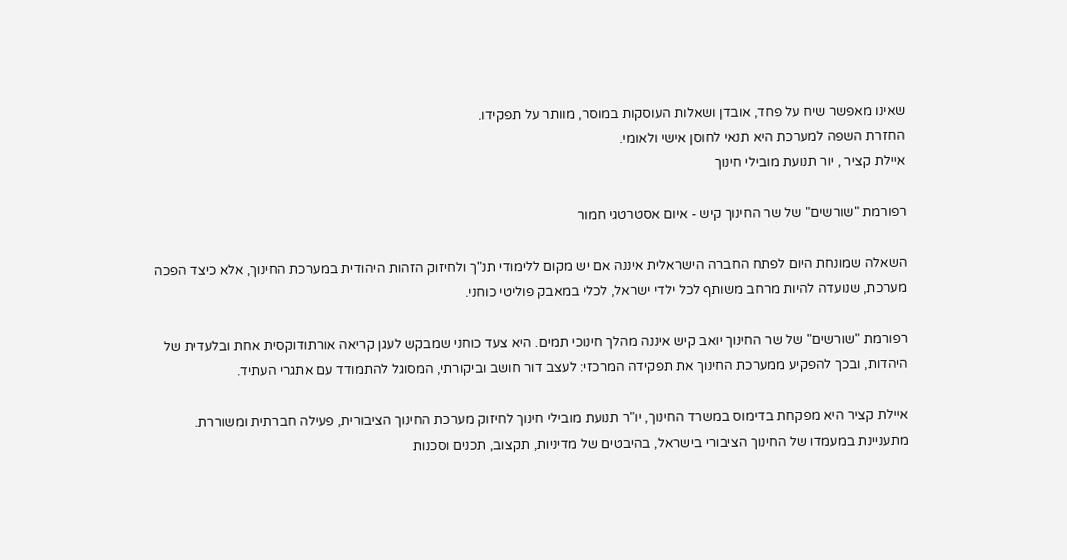שאינו מאפשר שיח על פחד, אובדן ושאלות העוסקות במוסר, מוותר על תפקידו.
החזרת השפה למערכת היא תנאי לחוסן אישי ולאומי.
איילת קציר , יור תנועת מובילי חינוך

רפורמת "שורשים" של שר החינוך קיש - איום אסטרטגי חמור

השאלה שמונחת היום לפתח החברה הישראלית איננה אם יש מקום ללימודי תנ"ך ולחיזוק הזהות היהודית במערכת החינוך, אלא כיצד הפכה מערכת, שנועדה להיות מרחב משותף לכל ילדי ישראל, לכלי במאבק פוליטי כוחני.

רפורמת "שורשים" של שר החינוך יואב קיש איננה מהלך חינוכי תמים. היא צעד כוחני שמבקש לעגן קריאה אורתודוקסית אחת ובלעדית של היהדות, ובכך להפקיע ממערכת החינוך את תפקידה המרכזי: לעצב דור חושב וביקורתי, המסוגל להתמודד עם אתגרי העתיד.

איילת קציר היא מפקחת בדימוס במשרד החינוך, יו"ר תנועת מובילי חינוך לחיזוק מערכת החינוך הציבורית, פעילה חברתית ומשוררת. מתעניינת במעמדו של החינוך הציבורי בישראל, בהיבטים של מדיניות, תקצוב, תכנים וסכנות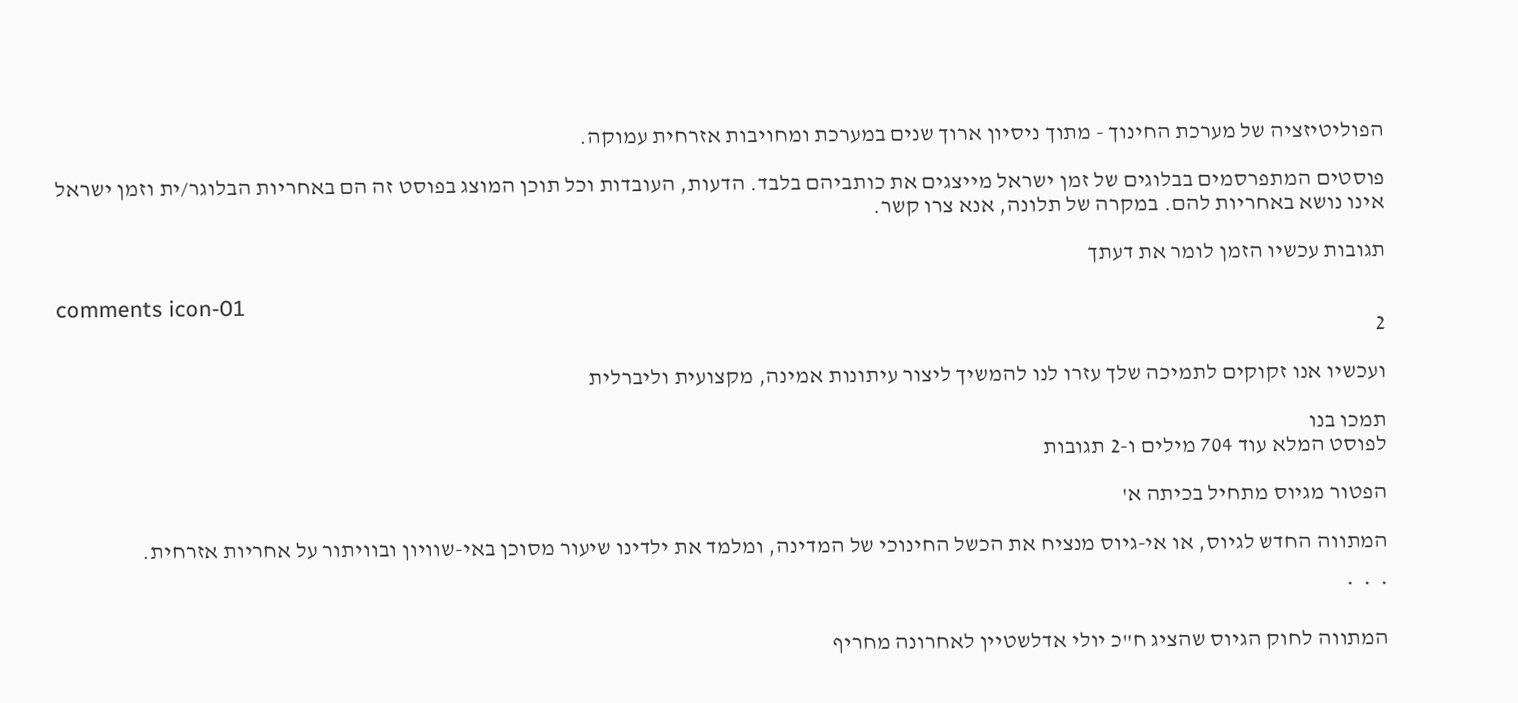הפוליטיזציה של מערכת החינוך - מתוך ניסיון ארוך שנים במערכת ומחויבות אזרחית עמוקה.

פוסטים המתפרסמים בבלוגים של זמן ישראל מייצגים את כותביהם בלבד. הדעות, העובדות וכל תוכן המוצג בפוסט זה הם באחריות הבלוגר/ית וזמן ישראל אינו נושא באחריות להם. במקרה של תלונה, אנא צרו קשר.

תגובות עכשיו הזמן לומר את דעתך

comments icon-01
2

ועכשיו אנו זקוקים לתמיכה שלך עזרו לנו להמשיך ליצור עיתונות אמינה, מקצועית וליברלית

תמכו בנו
לפוסט המלא עוד 704 מילים ו-2 תגובות

הפטור מגיוס מתחיל בכיתה א'

המתווה החדש לגיוס, או אי-גיוס מנציח את הכשל החינוכי של המדינה, ומלמד את ילדינו שיעור מסוכן באי-שוויון ובוויתור על אחריות אזרחית.

*  *  *

המתווה לחוק הגיוס שהציג ח"כ יולי אדלשטיין לאחרונה מחריף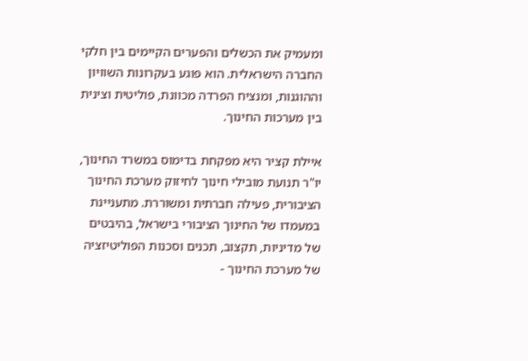ומעמיק את הכשלים והפערים הקיימים בין חלקי החברה הישראלית. הוא פוגע בעקרונות השוויון וההוגנות, ומנציח הפרדה מכוונת, פוליטית וצינית בין מערכות החינוך.

איילת קציר היא מפקחת בדימוס במשרד החינוך, יו"ר תנועת מובילי חינוך לחיזוק מערכת החינוך הציבורית, פעילה חברתית ומשוררת. מתעניינת במעמדו של החינוך הציבורי בישראל, בהיבטים של מדיניות, תקצוב, תכנים וסכנות הפוליטיזציה של מערכת החינוך -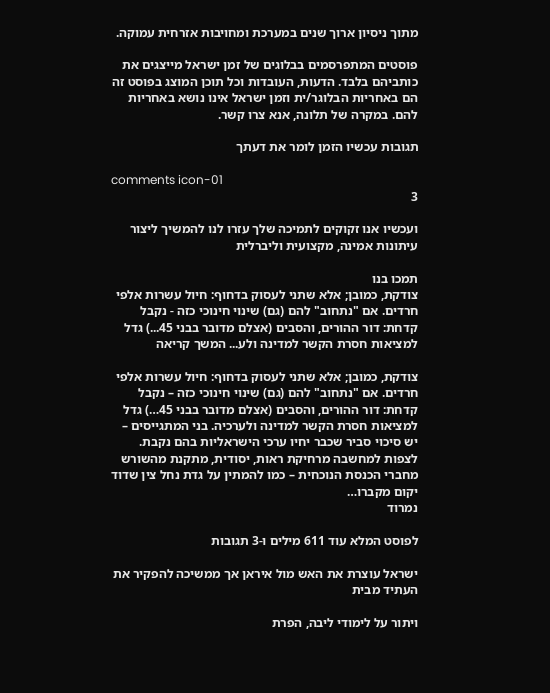מתוך ניסיון ארוך שנים במערכת ומחויבות אזרחית עמוקה.

פוסטים המתפרסמים בבלוגים של זמן ישראל מייצגים את כותביהם בלבד. הדעות, העובדות וכל תוכן המוצג בפוסט זה הם באחריות הבלוגר/ית וזמן ישראל אינו נושא באחריות להם. במקרה של תלונה, אנא צרו קשר.

תגובות עכשיו הזמן לומר את דעתך

comments icon-01
3

ועכשיו אנו זקוקים לתמיכה שלך עזרו לנו להמשיך ליצור עיתונות אמינה, מקצועית וליברלית

תמכו בנו
צודקת, כמובן; אלא שתני לעסוק בדחוף: חיול עשרות אלפי חרדים. אם "נתחוב" להם (גם) שינוי חינוכי כזה - נקבל קדחת: דור ההורים, והסבים (אצלם מדובר בבני 45...) גדל למציאות חסרת הקשר למדינה ולע... המשך קריאה

צודקת, כמובן; אלא שתני לעסוק בדחוף: חיול עשרות אלפי חרדים. אם "נתחוב" להם (גם) שינוי חינוכי כזה – נקבל קדחת: דור ההורים, והסבים (אצלם מדובר בבני 45…) גדל למציאות חסרת הקשר למדינה ולערכיה. בני המתגייסים – יש סיכוי סביר שכבר יחיו ערכי הישראליות בהם נקבת.
לצפות למחשבה מרחיקת ראות, יסודית, מתקנת מהשורש מחברי הכנסת הנוכחית – כמו להמתין על גדת נחל צין שדוד יקום מקברו…
נמרוד

לפוסט המלא עוד 611 מילים ו-3 תגובות

ישראל עוצרת את האש מול איראן אך ממשיכה להפקיר את העתיד מבית

ויתור על לימודי ליבה, הפרת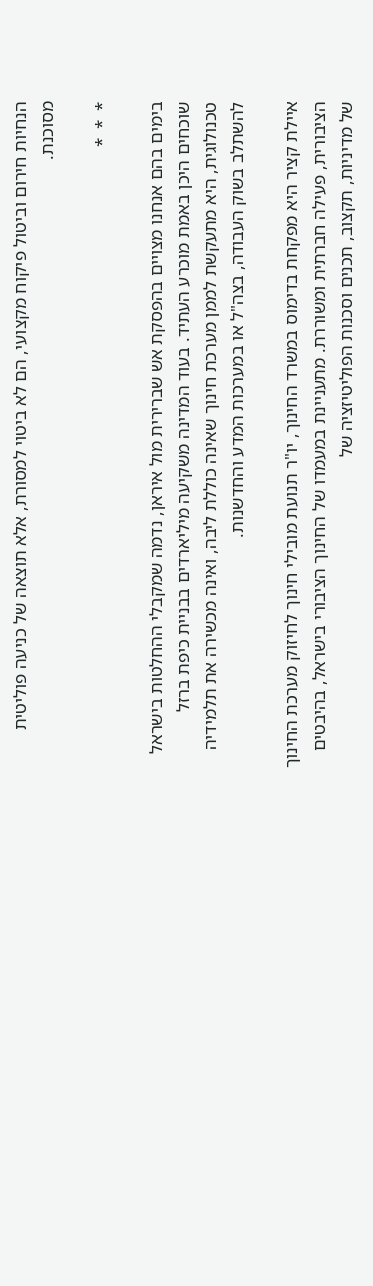הנחיות חירום וביטול פיקוח מקצועי, הם לא ביטוי למסורת, אלא תוצאה של כניעה פוליטית מסוכנת.

*  *  *

בימים בהם אנחנו מצויים בהפסקת אש שברירית מול איראן, נדמה שמקבלי ההחלטות בישראל שוכחים היכן באמת מוכרע העתיד. בעוד המדינה משקיעה מיליארדים בבניית כיפת ברזל טכנולוגית, היא מתעקשת לממן מערכת חינוך שאינה כוללת ליבה, ואינה מכשירה את תלמידיה להשתלב בשוק העבודה, בצה"ל או במערכות המדע והחדשנות.

איילת קציר היא מפקחת בדימוס במשרד החינוך, יו"ר תנועת מובילי חינוך לחיזוק מערכת החינוך הציבורית, פעילה חברתית ומשוררת. מתעניינת במעמדו של החינוך הציבורי בישראל, בהיבטים של מדיניות, תקצוב, תכנים וסכנות הפוליטיזציה של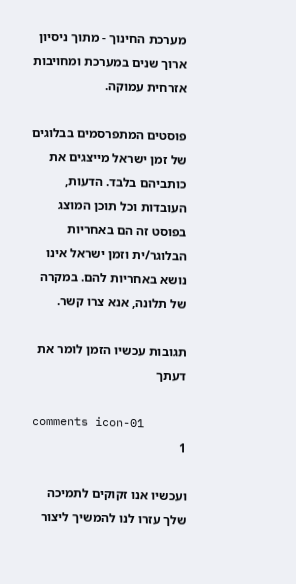מערכת החינוך - מתוך ניסיון ארוך שנים במערכת ומחויבות אזרחית עמוקה.

פוסטים המתפרסמים בבלוגים של זמן ישראל מייצגים את כותביהם בלבד. הדעות, העובדות וכל תוכן המוצג בפוסט זה הם באחריות הבלוגר/ית וזמן ישראל אינו נושא באחריות להם. במקרה של תלונה, אנא צרו קשר.

תגובות עכשיו הזמן לומר את דעתך

comments icon-01
1

ועכשיו אנו זקוקים לתמיכה שלך עזרו לנו להמשיך ליצור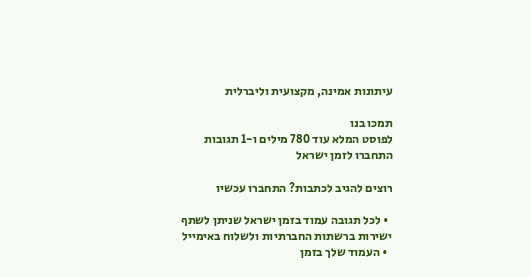עיתונות אמינה, מקצועית וליברלית

תמכו בנו
לפוסט המלא עוד 780 מילים ו-1 תגובות
התחברו לזמן ישראל

רוצים להגיב לכתבות? התחברו עכשיו

  • לכל תגובה עמוד בזמן ישראל שניתן לשתף ישירות ברשתות החברתיות ולשלוח באימייל
  • העמוד שלך בזמן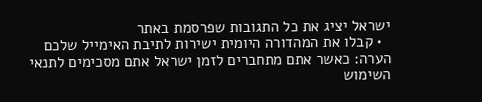ישראל יציג את כל התגובות שפרסמת באתר
  • קבלו את המהדורה היומית ישירות לתיבת האימייל שלכם
הערה: כאשר אתם מתחברים לזמן ישראל אתם מסכימים לתנאי השימוש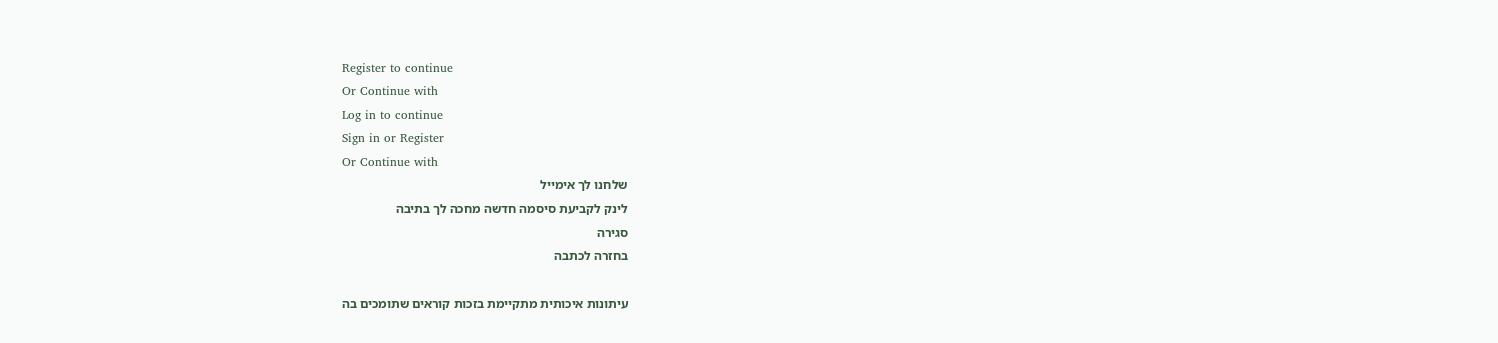Register to continue
Or Continue with
Log in to continue
Sign in or Register
Or Continue with
שלחנו לך אימייל
לינק לקביעת סיסמה חדשה מחכה לך בתיבה
סגירה
בחזרה לכתבה

עיתונות איכותית מתקיימת בזכות קוראים שתומכים בה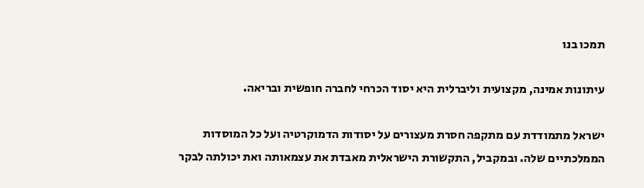תמכו בנו

עיתונות אמינה, מקצועית וליברלית היא יסוד הכרחי לחברה חופשית ובריאה.

ישראל מתמודדת עם מתקפה חסרת מעצורים על יסודות הדמוקרטיה ועל כל המוסדות הממלכתיים שלה. ובמקביל, התקשורת הישראלית מאבדת את עצמאותה ואת יכולתה לבקר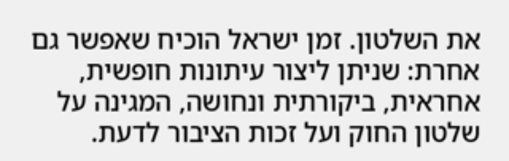את השלטון. זמן ישראל הוכיח שאפשר גם אחרת: שניתן ליצור עיתונות חופשית, אחראית, ביקורתית ונחושה, המגינה על שלטון החוק ועל זכות הציבור לדעת.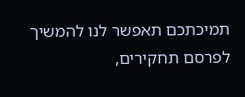תמיכתכם תאפשר לנו להמשיך לפרסם תחקירים,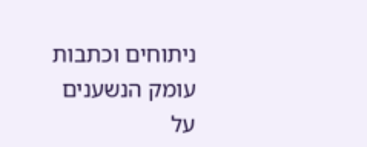ניתוחים וכתבות עומק הנשענים על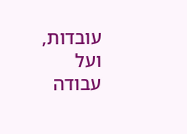עובדות, ועל עבודה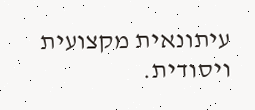עיתונאית מקצועית ויסודית.